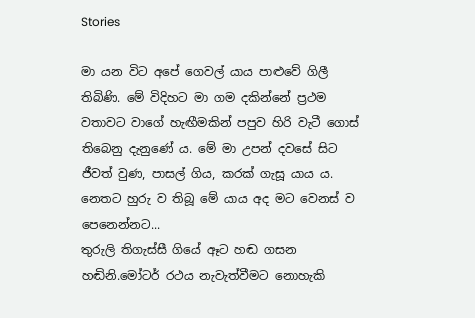Stories

මා යන විට අපේ ගෙවල් යාය පාළුවේ ගිලී තිබිණි. මේ විදිහට මා ගම දකින්නේ ප්‍රථම වතාවට වාගේ හැඟීමකින් පපුව හිරි වැටී ගොස් තිබෙනු දැනුණේ ය. මේ මා උපන් දවසේ සිට ජීවත් වුණ, පාසල් ගිය, කරක් ගැසූ යාය ය. නෙතට හුරු ව තිබූ මේ යාය අද මට වෙනස් ව පෙනෙන්නට...
තුරුලි තිගැස්සී ගියේ ඈට හඬ ගසන හඬිනි.මෝටර් රථය නැවැත්වීමට නොහැකි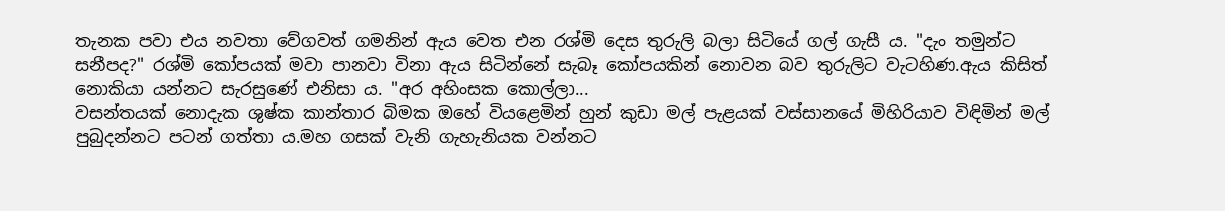තැනක පවා එය නවතා වේගවත් ගමනින් ඇය වෙත එන රශ්මි දෙස තුරුලි බලා සිටියේ ගල් ගැසී ය. "දැං තමුන්ට සනීපද?" රශ්මි කෝපයක් මවා පානවා විනා ඇය සිටින්නේ සැබෑ කෝපයකින් නොවන බව තුරුලිට වැටහිණ.ඇය කිසිත් නොකියා යන්නට සැරසුණේ එනිසා ය. "අර අහිංසක කොල්ලා...
වසන්තයක් නොදැක ශුෂ්ක කාන්තාර බිමක ඔහේ වියළෙමින් හුන් කුඩා මල් පැළයක් වස්සානයේ මිහිරියාව විඳිමින් මල් පුබුදන්නට පටන් ගත්තා ය.මහ ගසක් වැනි ගැහැනියක වන්නට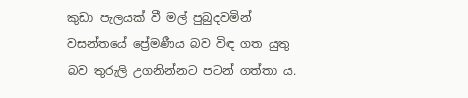කුඩා පැලයක් වී මල් පුබුදවමින් වසන්තයේ ප්‍රේමණීය බව විඳ ගත යුතු බව තුරුලි උගනින්නට පටන් ගත්තා ය.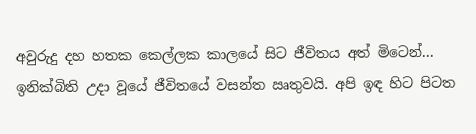අවුරුදු දහ හතක කෙල්ලක කාලයේ සිට ජීවිතය අත් මිටෙන්...
ඉනික්බිති උදා වූයේ ජීවිතයේ වසන්ත ඍතුවයි. අපි ඉඳ හිට පිටත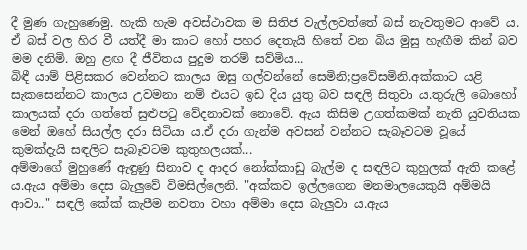දී මුණ ගැහුණෙමු. හැකි හැම අවස්ථාවක ම සිතිජ වැල්ලවත්තේ බස් නැවතුමට ආවේ ය. ඒ බස් වල හිර වී යත්දී මා කාට හෝ පහර දෙතැයි හිතේ වන බිය මුසු හැඟීම කින් බව මම දනිමි. ඔහු ළඟ දී ජීවිතය පුදුම තරම් සව්මිය...
බිඳී යාම් පිළිසකර වෙන්නට කාලය ඔසු ගල්වන්නේ සෙමිනි;ප්‍රවේසමිනි.අක්කාට යළි සැකසෙන්නට කාලය උවමනා නම් එයට ඉඩ දිය යුතු බව සඳලි සිතුවා ය.තුරුලි බොහෝ කාලයක් දරා ගත්තේ සුළුපටු වේදනාවක් නොවේ. ඇය කිසිම උගත්කමක් නැති යුවතියක මෙන් ඔහේ සියල්ල දරා සිටියා ය.ඒ දරා ගැන්ම අවසන් වන්නට සැබෑවටම වූයේ කුමක්දැයි සඳලිට සැබෑවටම කුතුහලයක්...
අම්මාගේ මුහුණේ ඇඳුණු සිනාව ද ආදර නෝක්කාඩු බැල්ම ද සඳලිට කුහුලක් ඇති කළේ ය.ඇය අම්මා දෙස බැලුවේ විමසිල්ලෙනි. "අක්කව ඉල්ලගෙන මනමාලයෙකුයි අම්මයි ආවා.." සඳලි කේක් කැපීම නවතා වහා අම්මා දෙස බැලුවා ය.ඇය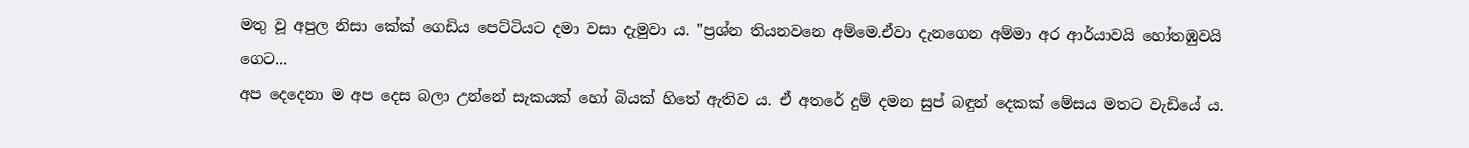මතු වූ අපුල නිසා කේක් ගෙඩිය පෙට්ටියට දමා වසා දැමුවා ය. "ප්‍රශ්න තියනවනෙ අම්මෙ.ඒවා දැනගෙන අම්මා අර ආර්යාවයි හෝතඹුවයි ගෙට...
අප දෙදෙනා ම අප දෙස බලා උන්නේ සැකයක් හෝ බියක් හිතේ ඇතිව ය. ඒ අතරේ දුම් දමන සුප් බඳුන් දෙකක් මේසය මතට වැඩියේ ය.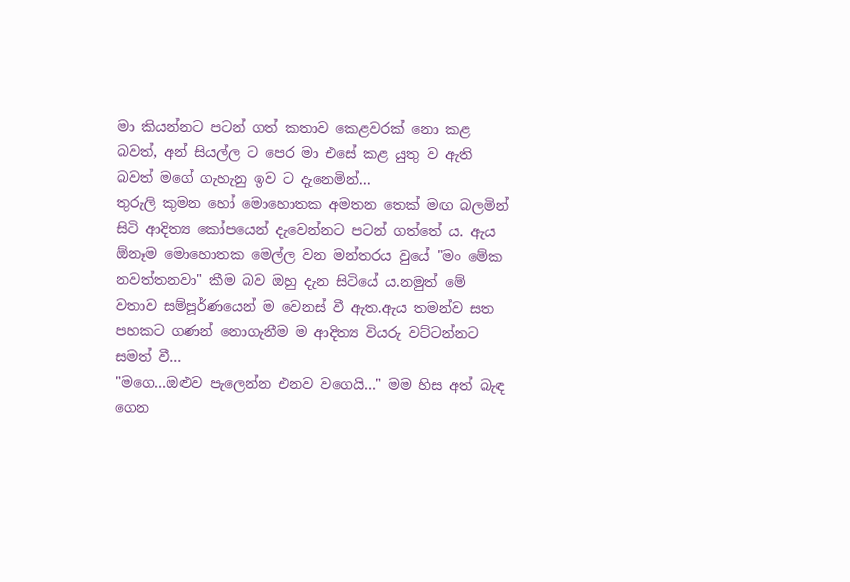මා කියන්නට පටන් ගත් කතාව කෙළවරක් නො කළ  බවත්, අන් සියල්ල ට පෙර මා එසේ කළ යුතු ව ඇති බවත් මගේ ගැහැනු ඉව ට දැනෙමින්...
තුරුලි කුමන හෝ මොහොතක අමතන තෙක් මඟ බලමින් සිටි ආදිත්‍ය කෝපයෙන් දැවෙන්නට පටන් ගත්තේ ය. ඇය ඕනෑම මොහොතක මෙල්ල වන මන්තරය වුයේ "මං මේක නවත්තනවා" කීම බව ඔහු දැන සිටියේ ය.නමුත් මේ වතාව සම්පූර්ණයෙන් ම වෙනස් වී ඇත.ඇය තමන්ව සත පහකට ගණන් නොගැනීම ම ආදිත්‍ය වියරු වට්ටන්නට සමත් වී...
"මගෙ...ඔළුව පැලෙන්න එනව වගෙයි..." මම හිස අත් බැඳ ගෙන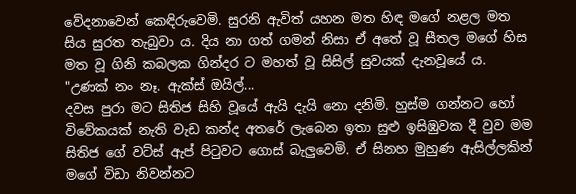වේදනාවෙන් කෙඳිරුවෙමි. සුරනි ඇවිත් යහන මත හිඳ මගේ නළල මත සිය සුරත තැබුවා ය. දිය නා ගත් ගමන් නිසා ඒ අතේ වූ සීතල මගේ හිස මත වූ ගිනි කබලක ගින්දර ට මහත් වූ සිසිල් සුවයක් දැනවූයේ ය. "උණක් නං නෑ. ඇක්ස් ඔයිල්...
දවස පුරා මට සිතිජ සිහි වූයේ ඇයි දැයි නො දනිමි. හුස්ම ගන්නට හෝ විවේකයක් නැති වැඩ කන්ද අතරේ ලැබෙන ඉතා සුළු ඉසිඹුවක දී වුව මම සිතිජ ගේ වට්ස් ඇප් පිටුවට ගොස් බැලුවෙමි. ඒ සිනහ මුහුණ ඇසිල්ලකින් මගේ විඩා නිවන්නට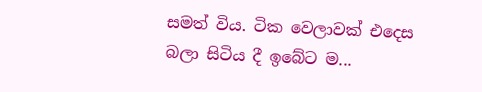සමත් විය. ටික වෙලාවක් එදෙස බලා සිටිය දී ඉබේට ම...